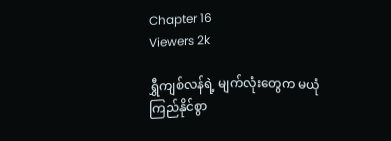Chapter 16
Viewers 2k

ရွှီကျစ်လန်ရဲ့ မျက်လုံးတွေက မယုံကြည်နိုင်စွာ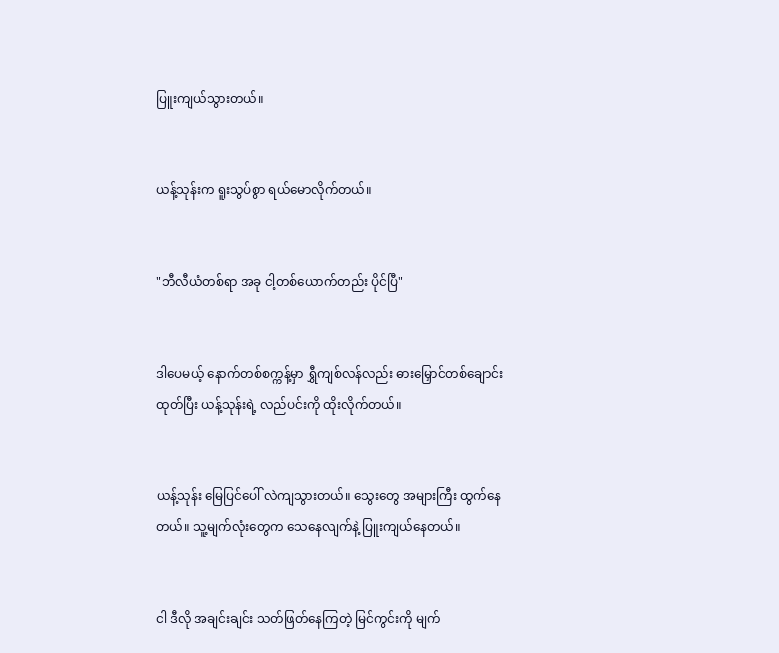ပြူးကျယ်သွားတယ်။


ယန့်သုန်းက ရူးသွပ်စွာ ရယ်မောလိုက်တယ်။


"ဘီလီယံတစ်ရာ အခု ငါ့တစ်ယောက်တည်း ပိုင်ပြီ"


ဒါပေမယ့် နောက်တစ်စက္ကန့်မှာ ရွှီကျစ်လန်လည်း ဓားမြှောင်တစ်ချောင်း ထုတ်ပြီး ယန့်သုန်းရဲ့ လည်ပင်းကို ထိုးလိုက်တယ်။


ယန့်သုန်း မြေပြင်ပေါ် လဲကျသွားတယ်။ သွေးတွေ အများကြီး ထွက်နေတယ်။ သူ့မျက်လုံးတွေက သေနေလျက်နဲ့ ပြူးကျယ်နေတယ်။


ငါ ဒီလို အချင်းချင်း သတ်ဖြတ်နေကြတဲ့ မြင်ကွင်းကို မျက်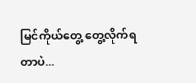မြင်ကိုယ်တွေ့ တွေ့လိုက်ရတာပဲ...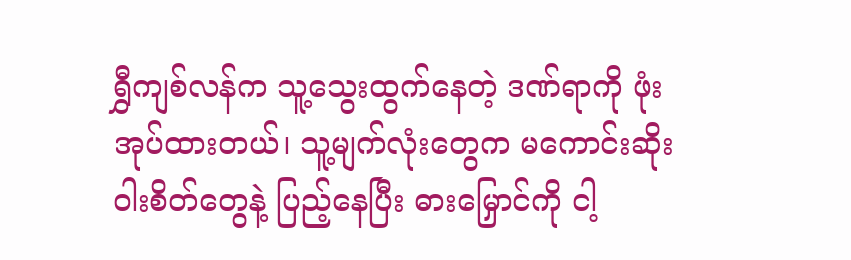ရွှီကျစ်လန်က သူ့သွေးထွက်နေတဲ့ ဒဏ်ရာကို ဖုံးအုပ်ထားတယ်၊ သူ့မျက်လုံးတွေက မကောင်းဆိုးဝါးစိတ်တွေနဲ့ ပြည့်နေပြီး ဓားမြှောင်ကို ငါ့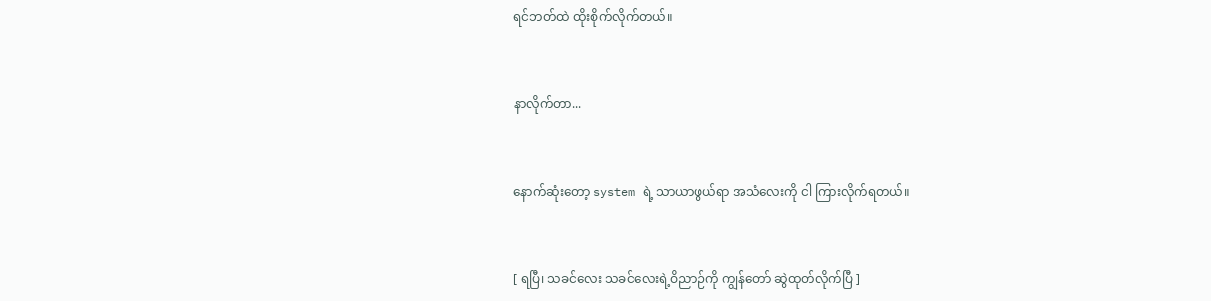ရင်ဘတ်ထဲ ထိုးစိုက်လိုက်တယ်။


နာလိုက်တာ...


နောက်ဆုံးတော့ system ရဲ့ သာယာဖွယ်ရာ အသံလေးကို ငါ ကြားလိုက်ရတယ်။


[ ရပြီ၊ သခင်လေး သခင်လေးရဲ့ဝိညာဉ်ကို ကျွန်တော် ဆွဲထုတ်လိုက်ပြီ ]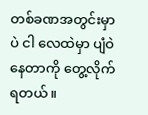တစ်ခဏအတွင်းမှာပဲ ငါ လေထဲမှာ ပျံဝဲနေတာကို တွေ့လိုက်ရတယ်။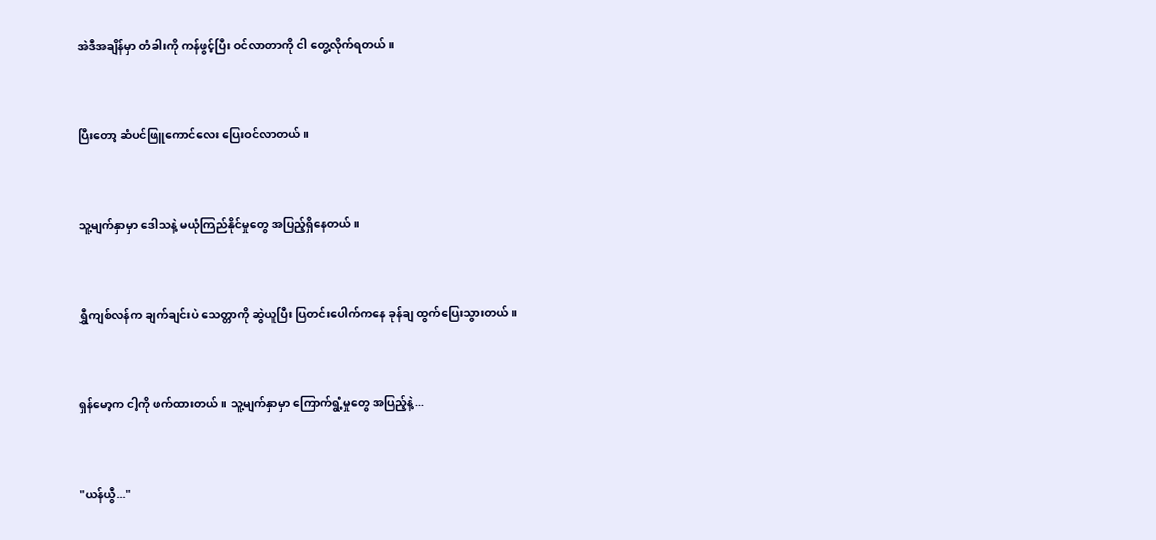အဲဒီအချိန်မှာ တံခါးကို ကန်ဖွင့်ပြီး ဝင်လာတာကို ငါ တွေ့လိုက်ရတယ်။


ပြီးတော့ ဆံပင်ဖြူကောင်လေး ပြေးဝင်လာတယ်။


သူ့မျက်နှာမှာ ဒေါသနဲ့ မယုံကြည်နိုင်မှုတွေ အပြည့်ရှိနေတယ်။


ရွှီကျစ်လန်က ချက်ချင်းပဲ သေတ္တာကို ဆွဲယူပြီး ပြတင်းပေါက်ကနေ ခုန်ချ ထွက်ပြေးသွားတယ်။


ရှန်မော့က ငါ့ကို ဖက်ထားတယ်။ သူ့မျက်နှာမှာ ကြောက်ရွံ့မှုတွေ အပြည့်နဲ့...


"ယန်ယွီ..."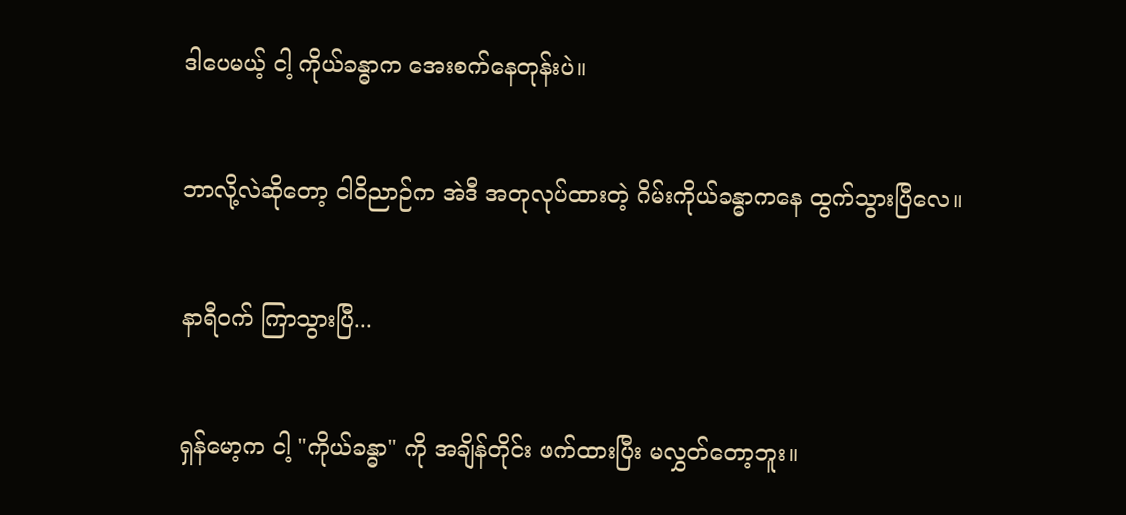ဒါပေမယ့် ငါ့ ကိုယ်ခန္ဓာက အေးစက်နေတုန်းပဲ။


ဘာလို့လဲဆိုတော့ ငါဝိညာဉ်က အဲဒီ အတုလုပ်ထားတဲ့ ဂိမ်းကိုယ်ခန္ဓာကနေ ထွက်သွားပြီလေ။


နာရီဝက် ကြာသွားပြီ...


ရှန်မော့က ငါ့ "ကိုယ်ခန္ဓာ" ကို အချိန်တိုင်း ဖက်ထားပြီး မလွှတ်တော့ဘူး။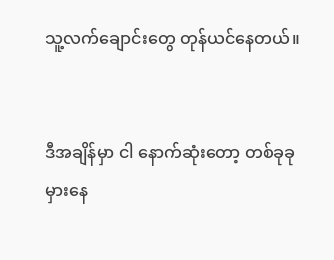သူ့လက်ချောင်းတွေ တုန်ယင်နေတယ်။


ဒီအချိန်မှာ ငါ နောက်ဆုံးတော့ တစ်ခုခု မှားနေ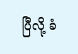ပြီလို့ ခံ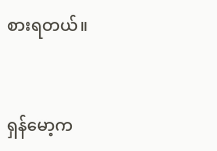စားရတယ်။


ရှန်မော့က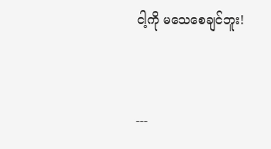ငါ့ကို မသေစေချင်ဘူး!


---